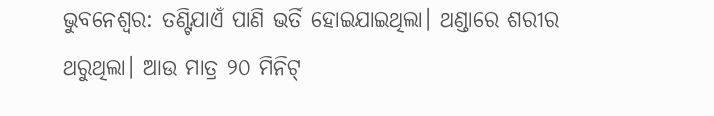ଭୁବନେଶ୍ୱର: ତଣ୍ଟିଯାଏଁ ପାଣି ଭର୍ତି ହୋଇଯାଇଥିଲା। ଥଣ୍ଡାରେ ଶରୀର ଥରୁଥିଲା। ଆଉ ମାତ୍ର ୨୦ ମିନିଟ୍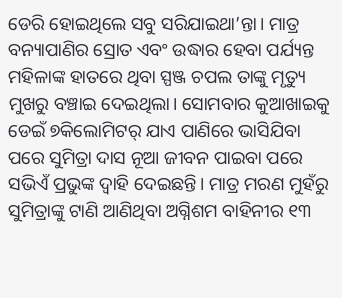ଡେରି ହୋଇଥିଲେ ସବୁ ସରିଯାଇଥା’ନ୍ତା। ମାତ୍ର ବନ୍ୟାପାଣିର ସ୍ରୋତ ଏବଂ ଉଦ୍ଧାର ହେବା ପର୍ଯ୍ୟନ୍ତ ମହିଳାଙ୍କ ହାତରେ ଥିବା ସ୍ପଞ୍ଜ ଚପଲ ତାଙ୍କୁ ମୃତ୍ୟୁ ମୁଖରୁ ବଞ୍ଚାଇ ଦେଇଥିଲା। ସୋମବାର କୁଆଖାଇକୁ ଡେଇଁ ୭କିଲୋମିଟର୍ ଯାଏ ପାଣିରେ ଭାସିଯିବା ପରେ ସୁମିତ୍ରା ଦାସ ନୂଆ ଜୀବନ ପାଇବା ପରେ ସଭିଏଁ ପ୍ରଭୁଙ୍କ ଦ୍ୱାହି ଦେଇଛନ୍ତି। ମାତ୍ର ମରଣ ମୁହଁରୁ ସୁମିତ୍ରାଙ୍କୁ ଟାଣି ଆଣିଥିବା ଅଗ୍ନିଶମ ବାହିନୀର ୧୩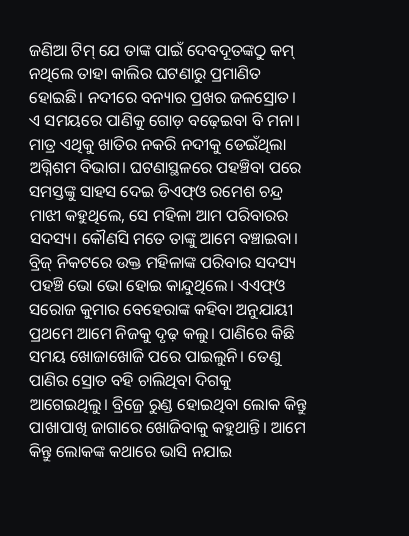ଜଣିଆ ଟିମ୍ ଯେ ତାଙ୍କ ପାଇଁ ଦେବଦୂତଙ୍କଠୁ କମ୍ ନଥିଲେ ତାହା କାଲିର ଘଟଣାରୁ ପ୍ରମାଣିତ ହୋଇଛି। ନଦୀରେ ବନ୍ୟାର ପ୍ରଖର ଜଳସ୍ରୋତ। ଏ ସମୟରେ ପାଣିକୁ ଗୋଡ଼ ବଢ଼େଇବା ବି ମନା। ମାତ୍ର ଏଥିକୁ ଖାତିର ନକରି ନଦୀକୁ ଡେଇଁଥିଲା ଅଗ୍ନିଶମ ବିଭାଗ। ଘଟଣାସ୍ଥଳରେ ପହଞ୍ଚିବା ପରେ ସମସ୍ତଙ୍କୁ ସାହସ ଦେଇ ଡିଏଫ୍ଓ ରମେଶ ଚନ୍ଦ୍ର ମାଝୀ କହୁଥିଲେ, ସେ ମହିଳା ଆମ ପରିବାରର ସଦସ୍ୟ। କୌଣସି ମତେ ତାଙ୍କୁ ଆମେ ବଞ୍ଚାଇବା। ବ୍ରିଜ୍ ନିକଟରେ ଉକ୍ତ ମହିଳାଙ୍କ ପରିବାର ସଦସ୍ୟ ପହଞ୍ଚି ଭୋ ଭୋ ହୋଇ କାନ୍ଦୁଥିଲେ। ଏଏଫ୍ଓ ସରୋଜ କୁମାର ବେହେରାଙ୍କ କହିବା ଅନୁଯାୟୀ ପ୍ରଥମେ ଆମେ ନିଜକୁ ଦୃଢ଼ କଲୁ। ପାଣିରେ କିଛି ସମୟ ଖୋଜାଖୋଜି ପରେ ପାଇଲୁନି। ତେଣୁ ପାଣିର ସ୍ରୋତ ବହି ଚାଲିଥିବା ଦିଗକୁ ଆଗେଇଥିଲୁ। ବ୍ରିଜ୍ରେ ରୁଣ୍ଡ ହୋଇଥିବା ଲୋକ କିନ୍ତୁ ପାଖାପାଖି ଜାଗାରେ ଖୋଜିବାକୁ କହୁଥାନ୍ତି। ଆମେ କିନ୍ତୁ ଲୋକଙ୍କ କଥାରେ ଭାସି ନଯାଇ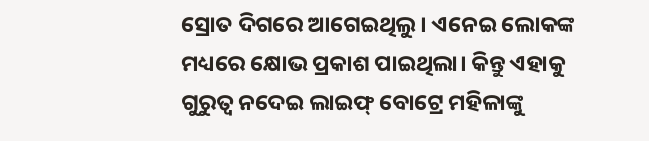ସ୍ରୋତ ଦିଗରେ ଆଗେଇଥିଲୁ। ଏନେଇ ଲୋକଙ୍କ ମଧ୍ୟରେ କ୍ଷୋଭ ପ୍ରକାଶ ପାଇଥିଲା। କିନ୍ତୁ ଏହାକୁ ଗୁରୁତ୍ୱ ନଦେଇ ଲାଇଫ୍ ବୋଟ୍ରେ ମହିଳାଙ୍କୁ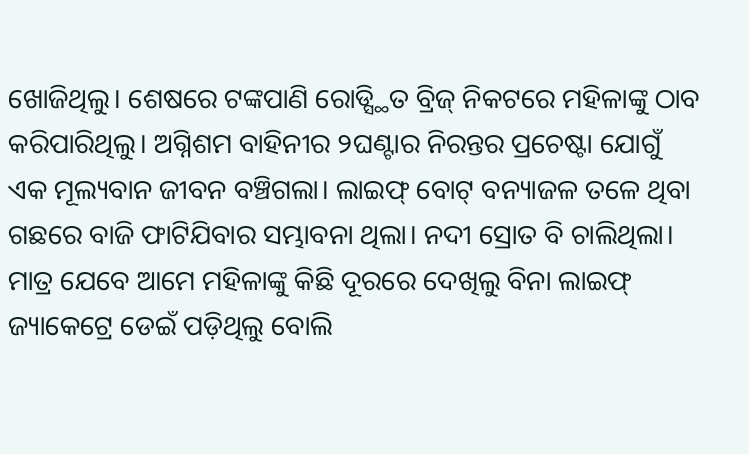ଖୋଜିଥିଲୁ। ଶେଷରେ ଟଙ୍କପାଣି ରୋଡ୍ସ୍ଥିତ ବ୍ରିଜ୍ ନିକଟରେ ମହିଳାଙ୍କୁ ଠାବ କରିପାରିଥିଲୁ। ଅଗ୍ନିଶମ ବାହିନୀର ୨ଘଣ୍ଟାର ନିରନ୍ତର ପ୍ରଚେଷ୍ଟା ଯୋଗୁଁ ଏକ ମୂଲ୍ୟବାନ ଜୀବନ ବଞ୍ଚିଗଲା। ଲାଇଫ୍ ବୋଟ୍ ବନ୍ୟାଜଳ ତଳେ ଥିବା ଗଛରେ ବାଜି ଫାଟିଯିବାର ସମ୍ଭାବନା ଥିଲା। ନଦୀ ସ୍ରୋତ ବି ଚାଲିଥିଲା। ମାତ୍ର ଯେବେ ଆମେ ମହିଳାଙ୍କୁ କିଛି ଦୂରରେ ଦେଖିଲୁ ବିନା ଲାଇଫ୍ ଜ୍ୟାକେଟ୍ରେ ଡେଇଁ ପଡ଼ିଥିଲୁ ବୋଲି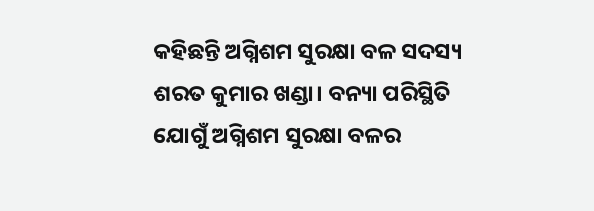କହିଛନ୍ତି ଅଗ୍ନିଶମ ସୁରକ୍ଷା ବଳ ସଦସ୍ୟ ଶରତ କୁମାର ଖଣ୍ଡା। ବନ୍ୟା ପରିସ୍ଥିତି ଯୋଗୁଁ ଅଗ୍ନିଶମ ସୁରକ୍ଷା ବଳର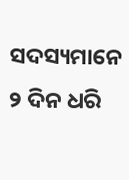ସଦସ୍ୟମାନେ ୨ ଦିନ ଧରି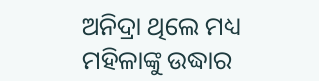ଅନିଦ୍ରା ଥିଲେ ମଧ୍ୟ ମହିଳାଙ୍କୁ ଉଦ୍ଧାର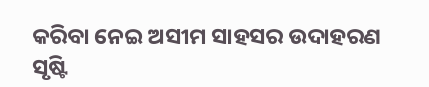କରିବା ନେଇ ଅସୀମ ସାହସର ଉଦାହରଣ ସୃଷ୍ଟି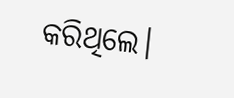କରିଥିଲେ।